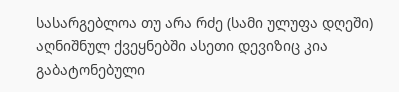სასარგებლოა თუ არა რძე (სამი ულუფა დღეში)
აღნიშნულ ქვეყნებში ასეთი დევიზიც კია გაბატონებული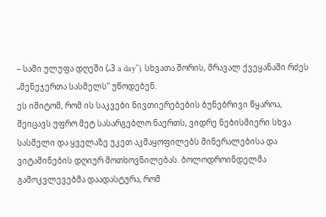– სამი ულუფა დღეში („3 a day“). სხვათა შორის, მრავალ ქვეყანაში რძეს „მენეჯერთა სასმელს“ უწოდებენ.
ეს იმიტომ, რომ ის საკვები ნივთიერებების ბუნებრივი წყაროა, შეიცავს უფრო მეტ სასარგებლო ნაერთს, ვიდრე ნებისმიერი სხვა სასმელი და ყველაზე უკეთ აკმაყოფილებს მინერალებისა და ვიტამინების დღიურ მოთხოვნილებას. ბოლოდროინდელმა გამოკვლევებმა დაადასტურა, რომ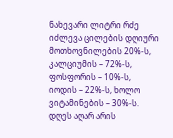ნახევარი ლიტრი რძე იძლევა ცილების დღიური მოთხოვნილების 20%-ს, კალციუმის – 72%-ს, ფოსფორის – 10%-ს, იოდის – 22%-ს, ხოლო ვიტამინების – 30%-ს.
დღეს აღარ არის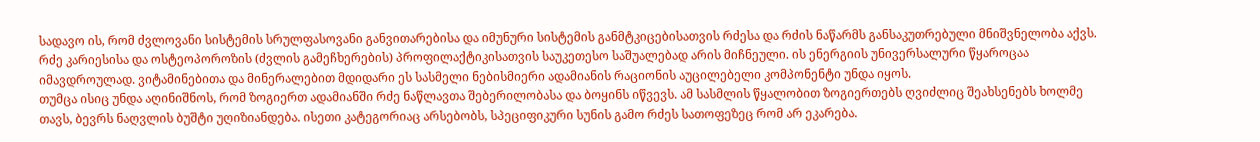სადავო ის, რომ ძვლოვანი სისტემის სრულფასოვანი განვითარებისა და იმუნური სისტემის განმტკიცებისათვის რძესა და რძის ნაწარმს განსაკუთრებული მნიშვნელობა აქვს. რძე კარიესისა და ოსტეოპოროზის (ძვლის გამეჩხერების) პროფილაქტიკისათვის საუკეთესო საშუალებად არის მიჩნეული. ის ენერგიის უნივერსალური წყაროცაა იმავდროულად. ვიტამინებითა და მინერალებით მდიდარი ეს სასმელი ნებისმიერი ადამიანის რაციონის აუცილებელი კომპონენტი უნდა იყოს.
თუმცა ისიც უნდა აღინიშნოს, რომ ზოგიერთ ადამიანში რძე ნაწლავთა შებერილობასა და ბოყინს იწვევს. ამ სასმლის წყალობით ზოგიერთებს ღვიძლიც შეახსენებს ხოლმე თავს, ბევრს ნაღვლის ბუშტი უღიზიანდება. ისეთი კატეგორიაც არსებობს, სპეციფიკური სუნის გამო რძეს სათოფეზეც რომ არ ეკარება.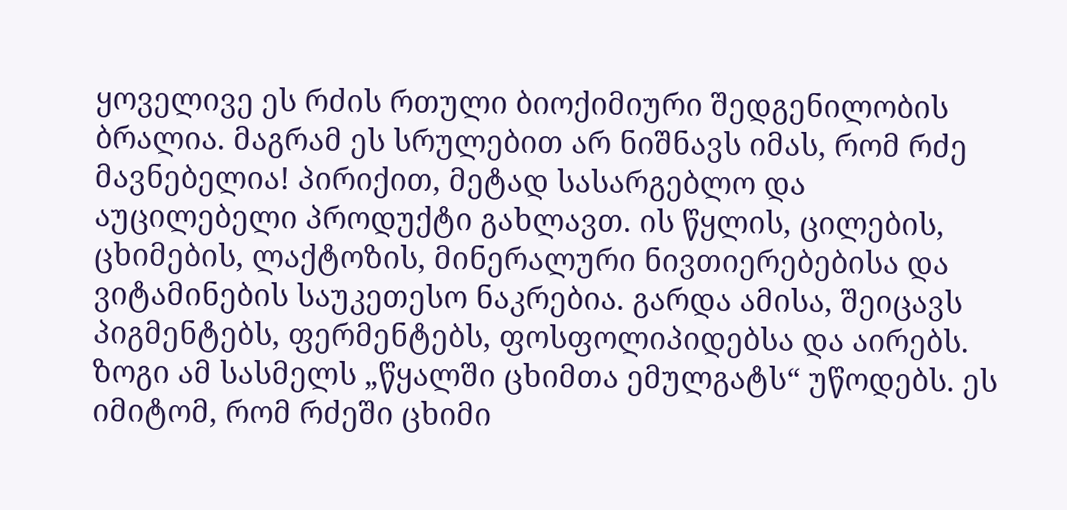ყოველივე ეს რძის რთული ბიოქიმიური შედგენილობის ბრალია. მაგრამ ეს სრულებით არ ნიშნავს იმას, რომ რძე მავნებელია! პირიქით, მეტად სასარგებლო და აუცილებელი პროდუქტი გახლავთ. ის წყლის, ცილების, ცხიმების, ლაქტოზის, მინერალური ნივთიერებებისა და ვიტამინების საუკეთესო ნაკრებია. გარდა ამისა, შეიცავს პიგმენტებს, ფერმენტებს, ფოსფოლიპიდებსა და აირებს. ზოგი ამ სასმელს „წყალში ცხიმთა ემულგატს“ უწოდებს. ეს იმიტომ, რომ რძეში ცხიმი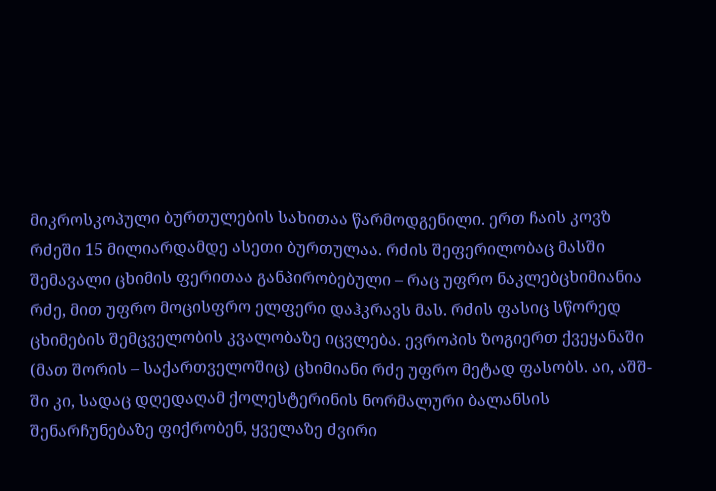მიკროსკოპული ბურთულების სახითაა წარმოდგენილი. ერთ ჩაის კოვზ რძეში 15 მილიარდამდე ასეთი ბურთულაა. რძის შეფერილობაც მასში შემავალი ცხიმის ფერითაა განპირობებული – რაც უფრო ნაკლებცხიმიანია რძე, მით უფრო მოცისფრო ელფერი დაჰკრავს მას. რძის ფასიც სწორედ ცხიმების შემცველობის კვალობაზე იცვლება. ევროპის ზოგიერთ ქვეყანაში (მათ შორის – საქართველოშიც) ცხიმიანი რძე უფრო მეტად ფასობს. აი, აშშ-ში კი, სადაც დღედაღამ ქოლესტერინის ნორმალური ბალანსის შენარჩუნებაზე ფიქრობენ, ყველაზე ძვირი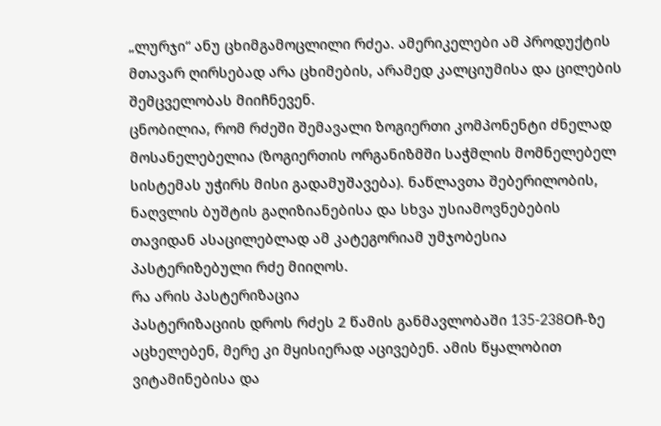„ლურჯი“ ანუ ცხიმგამოცლილი რძეა. ამერიკელები ამ პროდუქტის მთავარ ღირსებად არა ცხიმების, არამედ კალციუმისა და ცილების შემცველობას მიიჩნევენ.
ცნობილია, რომ რძეში შემავალი ზოგიერთი კომპონენტი ძნელად მოსანელებელია (ზოგიერთის ორგანიზმში საჭმლის მომნელებელ სისტემას უჭირს მისი გადამუშავება). ნაწლავთა შებერილობის, ნაღვლის ბუშტის გაღიზიანებისა და სხვა უსიამოვნებების თავიდან ასაცილებლად ამ კატეგორიამ უმჯობესია პასტერიზებული რძე მიიღოს.
რა არის პასტერიზაცია
პასტერიზაციის დროს რძეს 2 წამის განმავლობაში 135-238Oჩ-ზე აცხელებენ, მერე კი მყისიერად აცივებენ. ამის წყალობით ვიტამინებისა და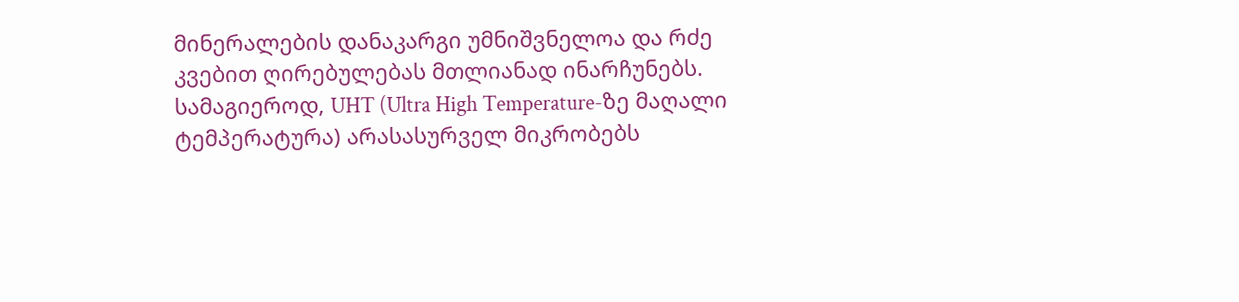მინერალების დანაკარგი უმნიშვნელოა და რძე კვებით ღირებულებას მთლიანად ინარჩუნებს. სამაგიეროდ, UHT (Ultra High Temperature-ზე მაღალი ტემპერატურა) არასასურველ მიკრობებს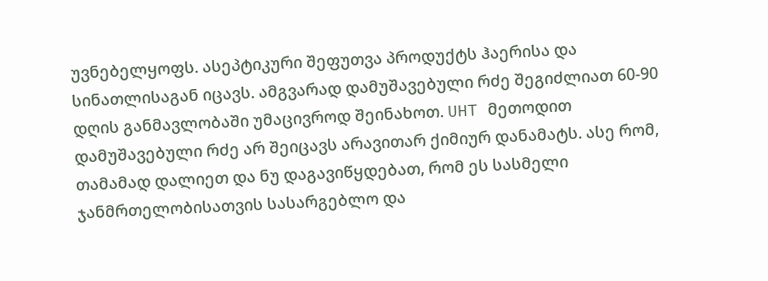უვნებელყოფს. ასეპტიკური შეფუთვა პროდუქტს ჰაერისა და სინათლისაგან იცავს. ამგვარად დამუშავებული რძე შეგიძლიათ 60-90 დღის განმავლობაში უმაცივროდ შეინახოთ. UHT მეთოდით დამუშავებული რძე არ შეიცავს არავითარ ქიმიურ დანამატს. ასე რომ, თამამად დალიეთ და ნუ დაგავიწყდებათ, რომ ეს სასმელი ჯანმრთელობისათვის სასარგებლო და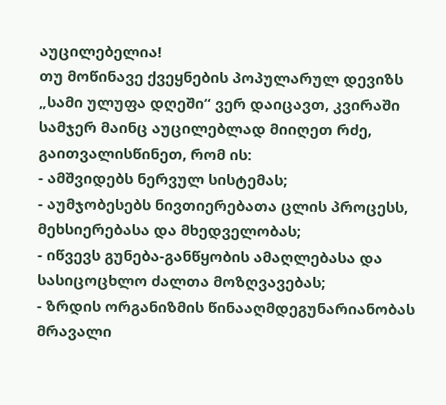აუცილებელია!
თუ მოწინავე ქვეყნების პოპულარულ დევიზს „სამი ულუფა დღეში“ ვერ დაიცავთ, კვირაში სამჯერ მაინც აუცილებლად მიიღეთ რძე, გაითვალისწინეთ, რომ ის:
- ამშვიდებს ნერვულ სისტემას;
- აუმჯობესებს ნივთიერებათა ცლის პროცესს, მეხსიერებასა და მხედველობას;
- იწვევს გუნება-განწყობის ამაღლებასა და სასიცოცხლო ძალთა მოზღვავებას;
- ზრდის ორგანიზმის წინააღმდეგუნარიანობას მრავალი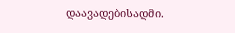დაავადებისადმი.